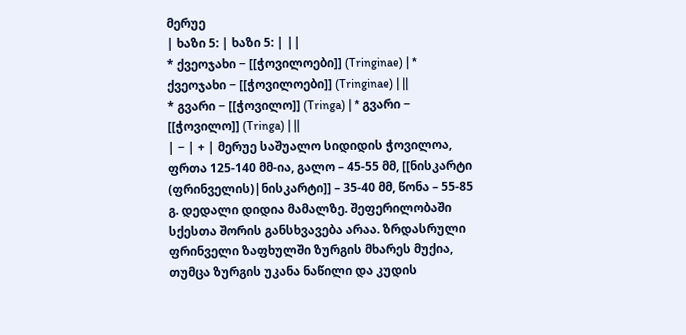მერუე
| ხაზი 5: | ხაზი 5: | ||
* ქვეოჯახი − [[ჭოვილოები]] (Tringinae) | * ქვეოჯახი − [[ჭოვილოები]] (Tringinae) | ||
* გვარი − [[ჭოვილო]] (Tringa) | * გვარი − [[ჭოვილო]] (Tringa) | ||
| − | + | მერუე საშუალო სიდიდის ჭოვილოა, ფრთა 125-140 მმ-ია, გალო – 45-55 მმ, [[ნისკარტი (ფრინველის)|ნისკარტი]] – 35-40 მმ, წონა – 55-85 გ. დედალი დიდია მამალზე. შეფერილობაში სქესთა შორის განსხვავება არაა. ზრდასრული ფრინველი ზაფხულში ზურგის მხარეს მუქია, თუმცა ზურგის უკანა ნაწილი და კუდის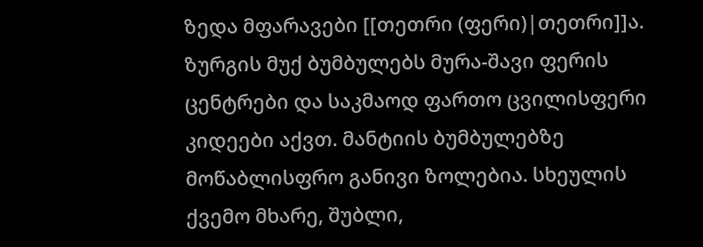ზედა მფარავები [[თეთრი (ფერი)|თეთრი]]ა. ზურგის მუქ ბუმბულებს მურა-შავი ფერის ცენტრები და საკმაოდ ფართო ცვილისფერი კიდეები აქვთ. მანტიის ბუმბულებზე მოწაბლისფრო განივი ზოლებია. სხეულის ქვემო მხარე, შუბლი,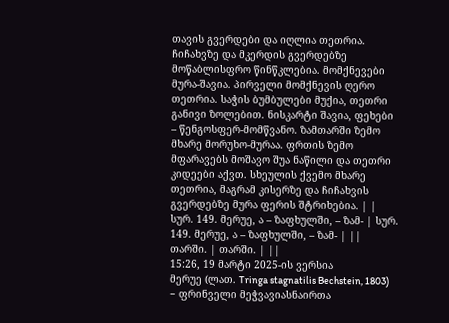თავის გვერდები და იღლია თეთრია. ჩიჩახვზე და მკერდის გვერდებზე მოწაბლისფრო წინწკლებია. მომქნევები მურა-შავია. პირველი მომქნევის ღერო თეთრია. საჭის ბუმბულები მუქია, თეთრი განივი ზოლებით. ნისკარტი შავია, ფეხები – წენგოსფერ-მომწვანო. ზამთარში ზემო მხარე მორუხო-მურაა. ფრთის ზემო მფარავებს მოშავო შუა ნაწილი და თეთრი კიდეები აქვთ. სხეულის ქვემო მხარე თეთრია, მაგრამ კისერზე და ჩიჩახვის გვერდებზე მურა ფერის შტრიხებია. | |
სურ. 149. მერუე, ა – ზაფხულში, – ზამ- | სურ. 149. მერუე, ა – ზაფხულში, – ზამ- | ||
თარში. | თარში. | ||
15:26, 19 მარტი 2025-ის ვერსია
მერუე (ლათ. Tringa stagnatilis Bechstein, 1803) − ფრინველი მეჭვავიასნაირთა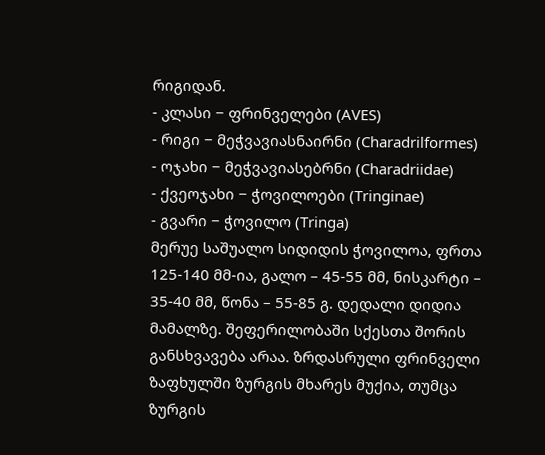რიგიდან.
- კლასი − ფრინველები (AVES)
- რიგი − მეჭვავიასნაირნი (Charadrilformes)
- ოჯახი − მეჭვავიასებრნი (Charadriidae)
- ქვეოჯახი − ჭოვილოები (Tringinae)
- გვარი − ჭოვილო (Tringa)
მერუე საშუალო სიდიდის ჭოვილოა, ფრთა 125-140 მმ-ია, გალო – 45-55 მმ, ნისკარტი – 35-40 მმ, წონა – 55-85 გ. დედალი დიდია მამალზე. შეფერილობაში სქესთა შორის განსხვავება არაა. ზრდასრული ფრინველი ზაფხულში ზურგის მხარეს მუქია, თუმცა ზურგის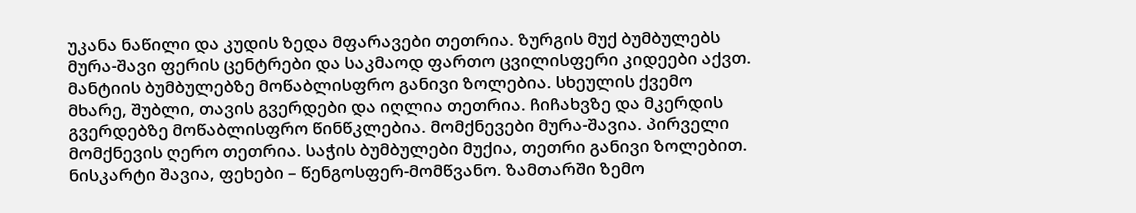უკანა ნაწილი და კუდის ზედა მფარავები თეთრია. ზურგის მუქ ბუმბულებს მურა-შავი ფერის ცენტრები და საკმაოდ ფართო ცვილისფერი კიდეები აქვთ. მანტიის ბუმბულებზე მოწაბლისფრო განივი ზოლებია. სხეულის ქვემო მხარე, შუბლი, თავის გვერდები და იღლია თეთრია. ჩიჩახვზე და მკერდის გვერდებზე მოწაბლისფრო წინწკლებია. მომქნევები მურა-შავია. პირველი მომქნევის ღერო თეთრია. საჭის ბუმბულები მუქია, თეთრი განივი ზოლებით. ნისკარტი შავია, ფეხები – წენგოსფერ-მომწვანო. ზამთარში ზემო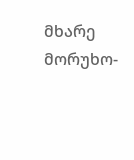მხარე მორუხო-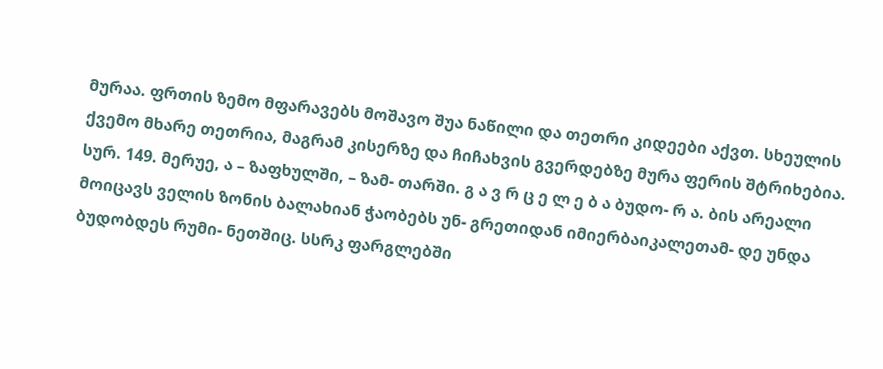მურაა. ფრთის ზემო მფარავებს მოშავო შუა ნაწილი და თეთრი კიდეები აქვთ. სხეულის ქვემო მხარე თეთრია, მაგრამ კისერზე და ჩიჩახვის გვერდებზე მურა ფერის შტრიხებია. სურ. 149. მერუე, ა – ზაფხულში, – ზამ- თარში. გ ა ვ რ ც ე ლ ე ბ ა ბუდო- რ ა. ბის არეალი მოიცავს ველის ზონის ბალახიან ჭაობებს უნ- გრეთიდან იმიერბაიკალეთამ- დე უნდა ბუდობდეს რუმი- ნეთშიც. სსრკ ფარგლებში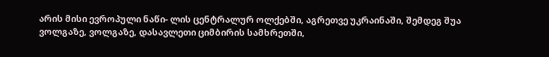არის მისი ევროპული ნაწი- ლის ცენტრალურ ოლქებში, აგრეთვე უკრაინაში, შემდეგ შუა ვოლგაზე, ვოლგაზე, დასავლეთი ციმბირის სამხრეთში,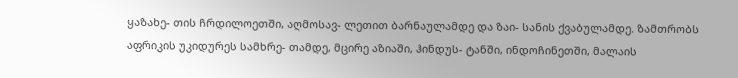ყაზახე- თის ჩრდილოეთში, აღმოსავ- ლეთით ბარნაულამდე და ზაი- სანის ქვაბულამდე. ზამთრობს აფრიკის უკიდურეს სამხრე- თამდე, მცირე აზიაში, ჰინდუს- ტანში, ინდოჩინეთში, მალაის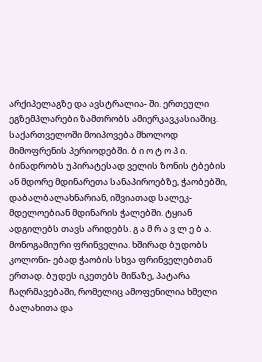არქიპელაგზე და ავსტრალია- ში. ერთეული ეგზემპლარები ზამთრობს ამიერკავკასიაშიც. საქართველოში მოიპოვება მხოლოდ მიმოფრენის პერიოდებში. ბ ი ო ტ ო პ ი. ბინადრობს უპირატესად ველის ზონის ტბების ან მდორე მდინარეთა სანაპიროებზე, ჭაობებში, დაბალბალახნარიან, იშვიათად სალეკ- მდელოებიან მდინარის ჭალებში. ტყიან ადგილებს თავს არიდებს. გ ა მ რ ა ვ ლ ე ბ ა. მონოგამიური ფრინველია. ხშირად ბუდობს კოლონი- ებად ჭაობის სხვა ფრინველებთან ერთად. ბუდეს იკეთებს მიწაზე, პატარა ჩაღრმავებაში, რომელიც ამოფენილია ხმელი ბალახითა და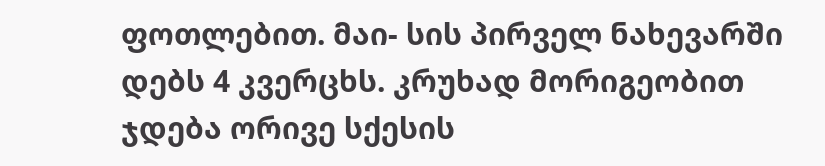ფოთლებით. მაი- სის პირველ ნახევარში დებს 4 კვერცხს. კრუხად მორიგეობით ჯდება ორივე სქესის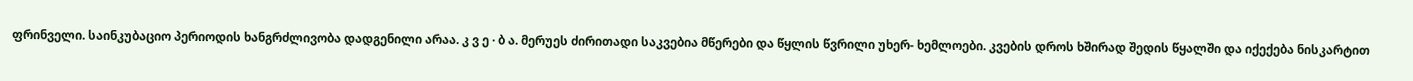ფრინველი. საინკუბაციო პერიოდის ხანგრძლივობა დადგენილი არაა. კ ვ ე · ბ ა. მერუეს ძირითადი საკვებია მწერები და წყლის წვრილი უხერ- ხემლოები. კვების დროს ხშირად შედის წყალში და იქექება ნისკარტით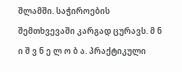შლამში. საჭიროების შემთხვევაში კარგად ცურავს. მ ნ ი შ ვ ნ ე ლ ო ბ ა. პრაქტიკული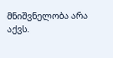მნიშვნელობა არა აქვს.